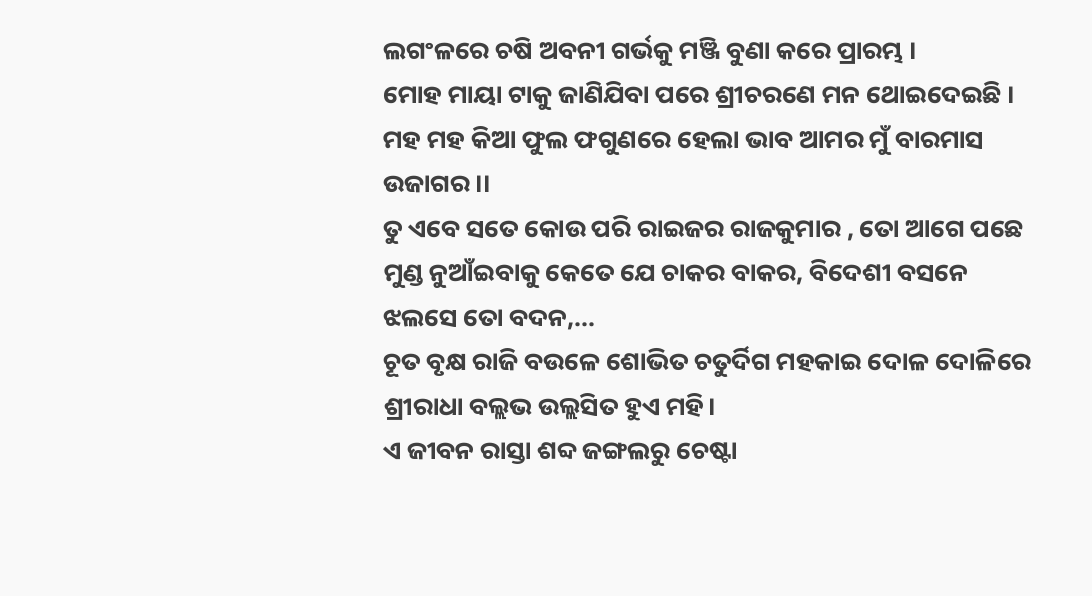ଲଗଂଳରେ ଚଷି ଅବନୀ ଗର୍ଭକୁ ମଞ୍ଜି ବୁଣା କରେ ପ୍ରାରମ୍ଭ ।
ମୋହ ମାୟା ଟାକୁ ଜାଣିଯିବା ପରେ ଶ୍ରୀଚରଣେ ମନ ଥୋଇଦେଇଛି ।
ମହ ମହ କିଆ ଫୁଲ ଫଗୁଣରେ ହେଲା ଭାବ ଆମର ମୁଁ ବାରମାସ ଉଜାଗର ।।
ତୁ ଏବେ ସତେ କୋଉ ପରି ରାଇଜର ରାଜକୁମାର , ତୋ ଆଗେ ପଛେ ମୁଣ୍ଡ ନୁଆଁଇବାକୁ କେତେ ଯେ ଚାକର ବାକର, ବିଦେଶୀ ବସନେ ଝଲସେ ତୋ ବଦନ,...
ଚୂତ ବୃକ୍ଷ ରାଜି ବଉଳେ ଶୋଭିତ ଚତୁର୍ଦିଗ ମହକାଇ ଦୋଳ ଦୋଳିରେ ଶ୍ରୀରାଧା ବଲ୍ଲଭ ଉଲ୍ଲସିତ ହୁଏ ମହି।
ଏ ଜୀବନ ରାସ୍ତା ଶବ୍ଦ ଜଙ୍ଗଲରୁ ଚେଷ୍ଟା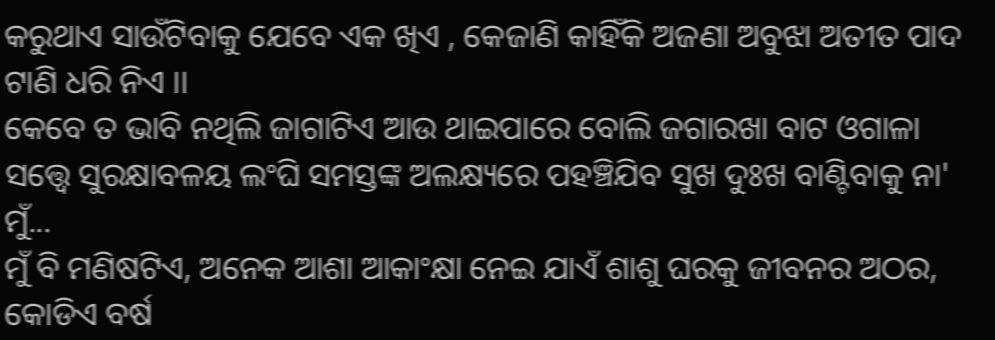କରୁଥାଏ ସାଉଁଟିବାକୁ ଯେବେ ଏକ ଖିଏ , କେଜାଣି କାହିଁକି ଅଜଣା ଅବୁଝା ଅତୀତ ପାଦ ଟାଣି ଧରି ନିଏ ।।
କେବେ ତ ଭାବି ନଥିଲି ଜାଗାଟିଏ ଆଉ ଥାଇପାରେ ବୋଲି ଜଗାରଖା ବାଟ ଓଗାଳା ସତ୍ତ୍ୱେ ସୁରକ୍ଷାବଳୟ ଲଂଘି ସମସ୍ତଙ୍କ ଅଲକ୍ଷ୍ୟରେ ପହଞ୍ଚିଯିବ ସୁଖ ଦୁଃଖ ବାଣ୍ଟିବାକୁ ନା' ମୁଁ...
ମୁଁ ବି ମଣିଷଟିଏ, ଅନେକ ଆଶା ଆକାଂକ୍ଷା ନେଇ ଯାଏଁ ଶାଶୁ ଘରକୁ ଜୀବନର ଅଠର, କୋଡିଏ ବର୍ଷ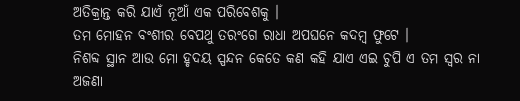ଅତିକ୍ରାନ୍ତ କରି ଯାଏଁ ନୂଆଁ ଏକ ପରିବେଶକୁ ।
ତମ ମୋହନ ବଂଶୀର ବେପଥୁ ତରଂଗେ ରାଧା ଅପଘନେ କଦମ୍ୱ ଫୁଟେ ।
ନିଶବ୍ଦ ସ୍ଥାନ ଆଉ ମୋ ହୃଦୟ ସ୍ପନ୍ଦନ କେତେ କଣ କହି ଯାଏ ଏଇ ଚୁପି ଏ ତମ ସ୍ୱର ନା ଅଜଣା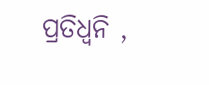ପ୍ରତିଧ୍ଵନି ,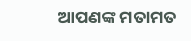ଆପଣଙ୍କ ମତାମତ